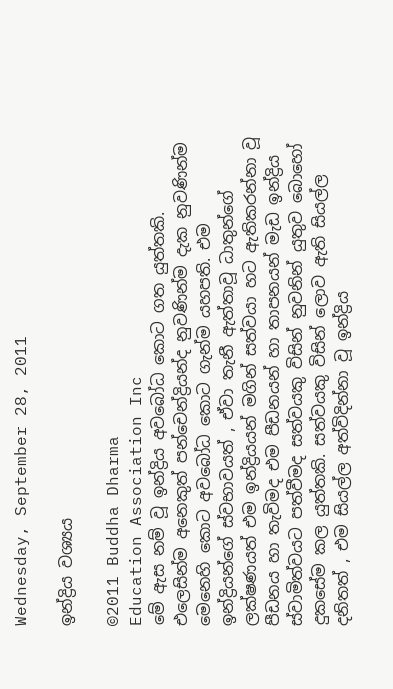Wednesday, September 28, 2011

ඉන්ද්‍රිය වශ්‍යය

©2011 Buddha Dharma
Education Association Inc
මේ ඇස නම් වූ ඉන්ද්‍රිය අවබෝධ කොට ගත යුත්තකි. එලෙසින්ම අනෙකුත් පන්චෙන්ද්‍රියන්ද නුවණින්ම දැක නුවණින්ම මෙනෙහි කොට අවබෝධ කොට ගැන්ම යහපති. එම ඉන්ද්‍රියන්ගේ ස්වභාවයත් , ඒවා තැනී ඇත්තාවූ ධාතුන්ගේ ලක්ෂණයත් එම ඉන්ද්‍රියයන් මගින් සත්වයා හට ඇතිකරන්නා වූ පීඩනය හා තැවිමද එම පීඩනයන් හා තාපනයන් මැඩ ඉන්ද්‍රිය ස්වාමිත්වයට පත්වීමද සත්වයකු විසින් නුවනින් යුතුව බොහෝ දුකසේම කල යුත්තකි. සත්වයකු විසින් ලොව ඇති සියල්ල දනිතත් , එම සියල්ල අත්විදින්නා වූ ඉන්ද්‍රිය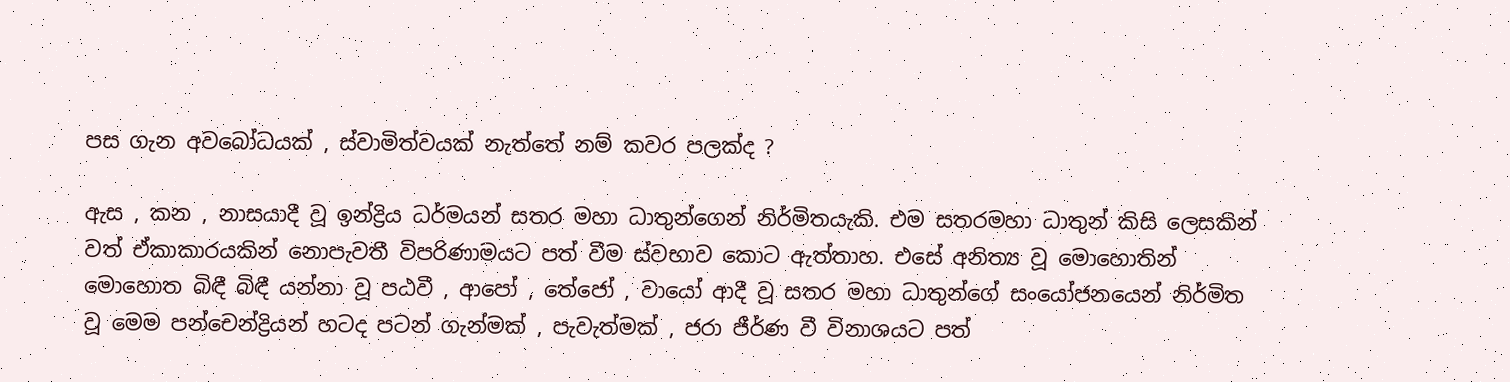පස ගැන අවබෝධයක් , ස්වාමිත්වයක් නැත්තේ නම් කවර පලක්ද ?

ඇස , කන , නාසයාදී වූ ඉන්ද්‍රිය ධර්මයන් සතර මහා ධාතුන්ගෙන් නිර්මිතයැකි. එම සතරමහා ධාතුන් කිසි ලෙසකින් වත් ඒකාකාරයකින් නොපැවතී විපරිණාමයට පත් වීම ස්වභාව කොට ඇත්තාහ. එසේ අනිත්‍ය වූ මොහොතින් මොහොත බිඳී බිඳී යන්නා වූ පඨවී , ආපෝ , තේජෝ , වායෝ ආදී වූ සතර මහා ධාතුන්ගේ සංයෝජනයෙන් නිර්මිත වූ මෙම පන්චෙන්ද්‍රියන් හටද පටන් ගැන්මක් , පැවැත්මක් , ජරා ජීර්ණ වී විනාශයට පත්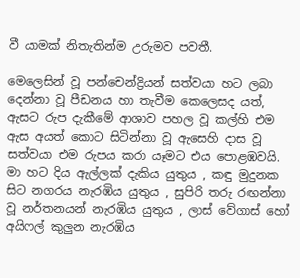වී යාමක් නිතැතින්ම උරුමව පවතී.

මෙලෙසින් වූ පන්චෙන්ද්‍රියන් සත්වයා හට ලබා දෙන්නා වූ පීඩනය හා තැවීම කෙලෙසද යත්, ඇසට රුප දැකීමේ ආශාව පහල වූ කල්හි එම ඇස අයත් කොට සිටින්නා වූ ඇසෙහි දාස වූ සත්වයා එම රුපය කරා යෑමට එය පොළඹවයි. මා හට දිය ඇල්ලක් දැකිය යුතුය , කඳු මුදුනක සිට නගරය නැරඹිය යුතුය , සුපිරි තරු රඟන්නා වූ නර්තනයන් නැරඹිය යුතුය , ලාස් වේගාස් හෝ අයිෆල් කුලුන නැරඹිය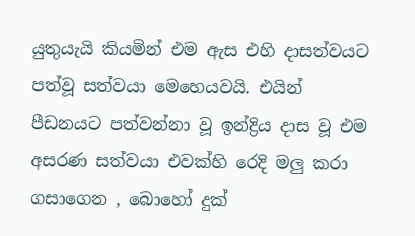යුතුයැයි කියමින් එම ඇස එහි දාසත්වයට පත්වූ සත්වයා මෙහෙයවයි. එයින් පීඩනයට පත්වන්නා වූ ඉන්ද්‍රිය දාස වූ එම අසරණ සත්වයා එවක්හි රෙදි මලු කරා ගසාගෙන , බොහෝ දුක්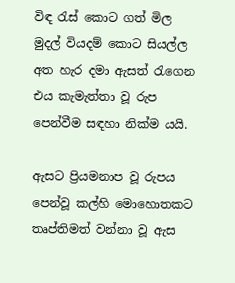විඳ රැස් කොට ගත් මිල මුදල් වියදම් කොට සියල්ල අත හැර දමා ඇසත් රැගෙන එය කැමැත්තා වූ රුප පෙන්වීම සඳහා නික්ම යයි.

ඇසට ප්‍රියමනාප වූ රුපය පෙන්වූ කල්හි මොහොතකට තෘප්තිමත් වන්නා වූ ඇස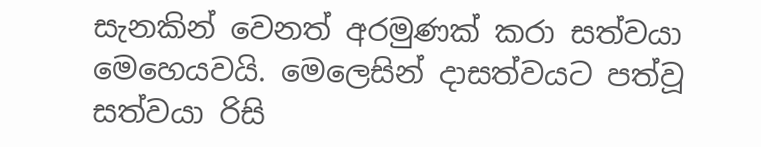සැනකින් වෙනත් අරමුණක් කරා සත්වයා මෙහෙයවයි. මෙලෙසින් දාසත්වයට පත්වූ සත්වයා රිසි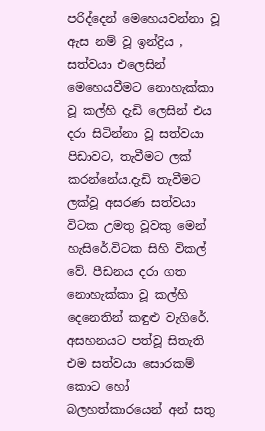පරිද්දෙන් මෙහෙයවන්නා වූ ඇස නම් වූ ඉන්ද්‍රිය , සත්වයා එලෙසින් මෙහෙයවීමට නොහැක්කා වූ කල්හි දැඩි ලෙසින් එය දරා සිටින්නා වූ සත්වයා පිඩාවට, තැවීමට ලක් කරන්නේය.දැඩි තැවීමට ලක්වූ අසරණ සත්වයා විටක උමතු වූවකු මෙන් හැසිරේ.විටක සිහි විකල් වේ. පීඩනය දරා ගත නොහැක්කා වූ කල්හි දෙනෙතින් කඳුළු වැගිරේ. අසහනයට පත්වූ සිතැති එම සත්වයා සොරකම් කොට හෝ බලහත්කාරයෙන් අන් සතු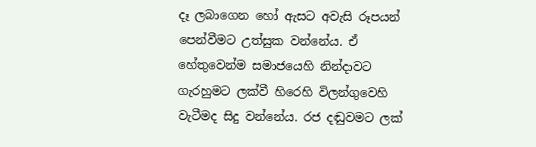දෑ ලබාගෙන හෝ ඇසට අවැසි රූපයන් පෙන්වීමට උත්සුක වන්නේය. ඒ හේතුවෙන්ම සමාජයෙහි නින්දාවට ගැරහුමට ලක්වී හිරෙහි විලන්ගුවෙහි වැටීමද සිදු වන්නේය. රජ දඬුවමට ලක්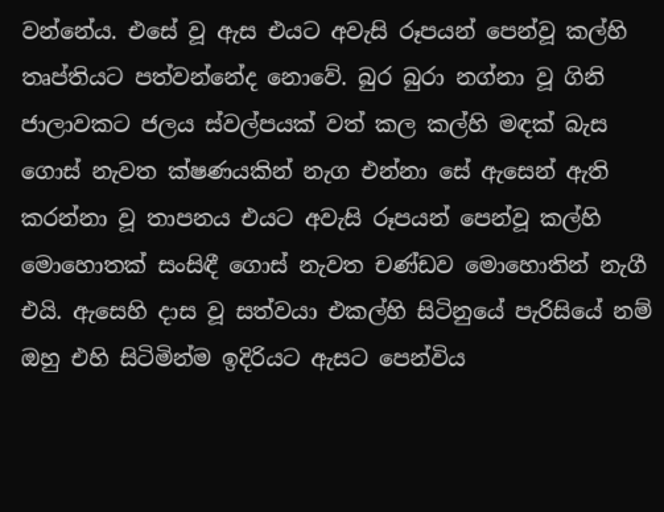වන්නේය. එසේ වූ ඇස එයට අවැසි රූපයන් පෙන්වූ කල්හි තෘප්තියට පත්වන්නේද නොවේ. බුර බුරා නග්නා වූ ගිනි ජාලාවකට ජලය ස්වල්පයක් වත් කල කල්හි මඳක් බැස ගොස් නැවත ක්ෂණයකින් නැග එන්නා සේ ඇසෙන් ඇති කරන්නා වූ තාපනය එයට අවැසි රූපයන් පෙන්වූ කල්හි මොහොතක් සංසිඳී ගොස් නැවත චණ්ඩව මොහොතින් නැගී එයි. ඇසෙහි දාස වූ සත්වයා එකල්හි සිටිනුයේ පැරිසියේ නම් ඔහු එහි සිටිමින්ම ඉදිරියට ඇසට පෙන්විය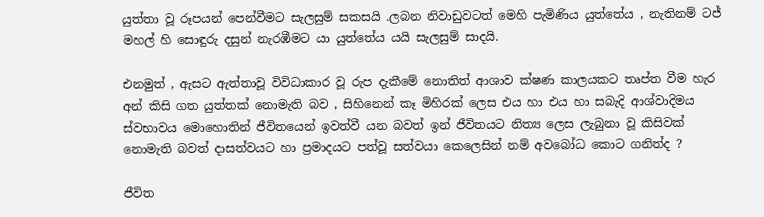යුත්තා වූ රූපයන් පෙන්වීමට සැලසුම් සකසයි .ලබන නිවාඩුවටත් මෙහි පැමිණිය යුත්තේය , නැතිනම් ටජ් මහල් හි සොඳුරු දසුන් නැරඹීමට යා යුත්තේය යයි සැලසුම් සාදයි.

එනමුත් , ඇසට ඇත්තාවූ විවිධාකාර වූ රුප දැකීමේ නොතිත් ආශාව ක්ෂණ කාලයකට තෘප්ත වීම හැර අන් කිසි ගත යුත්තක් නොමැති බව , සිහිනෙන් කෑ මිහිරක් ලෙස එය හා එය හා සබැදි ආශ්වාදිමය ස්වභාවය මොහොතින් ජීවිතයෙන් ඉවත්වී යන බවත් ඉන් ජීවිතයට නිත්‍ය ලෙස ලැබුනා වූ කිසිවක් නොමැති බවත් දාසත්වයට හා ප්‍රමාදයට පත්වූ සත්වයා කෙලෙසින් නම් අවබෝධ කොට ගනිත්ද ?

ජීවිත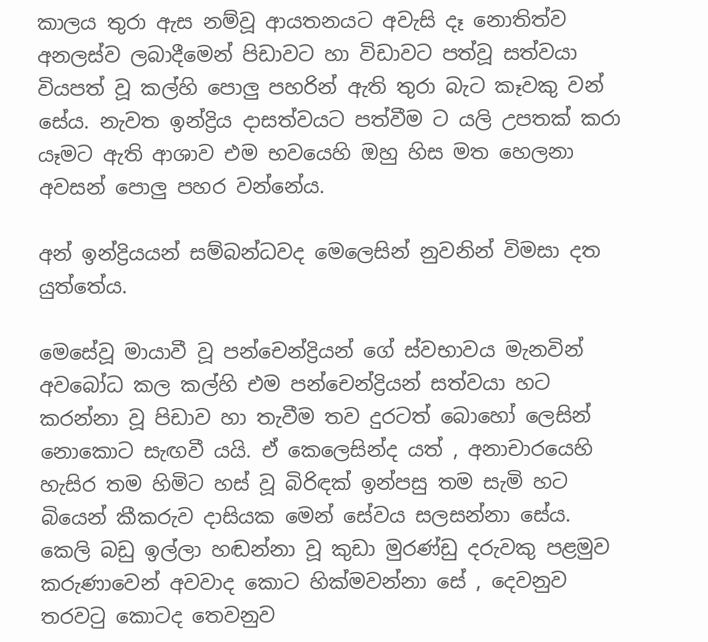කාලය තුරා ඇස නම්වූ ආයතනයට අවැසි දෑ නොතිත්ව අනලස්ව ලබාදීමෙන් පිඩාවට හා විඩාවට පත්වූ සත්වයා වියපත් වූ කල්හි පොලු පහරින් ඇති තුරා බැට කෑවකු වන් සේය. නැවත ඉන්ද්‍රිය දාසත්වයට පත්වීම ට යලි උපතක් කරා යෑමට ඇති ආශාව එම භවයෙහි ඔහු හිස මත හෙලනා අවසන් පොලු පහර වන්නේය.

අන් ඉන්ද්‍රියයන් සම්බන්ධවද මෙලෙසින් නුවනින් විමසා දත යුත්තේය.

මෙසේවූ මායාවී වූ පන්චෙන්ද්‍රියන් ගේ ස්වභාවය මැනවින් අවබෝධ කල කල්හි එම පන්චෙන්ද්‍රියන් සත්වයා හට කරන්නා වූ පිඩාව හා තැවීම තව දුරටත් බොහෝ ලෙසින් නොකොට සැඟවී යයි. ඒ කෙලෙසින්ද යත් , අනාචාරයෙහි හැසිර තම හිමිට හස්‌ වූ බිරිඳක් ඉන්පසු තම සැමි හට බියෙන් කීකරුව දාසියක මෙන් සේවය සලසන්නා සේය. කෙලි බඩු ඉල්ලා හඬන්නා වූ කුඩා මුරණ්ඩු දරුවකු පළමුව කරුණාවෙන් අවවාද කොට හික්මවන්නා සේ , දෙවනුව තරවටු කොටද තෙවනුව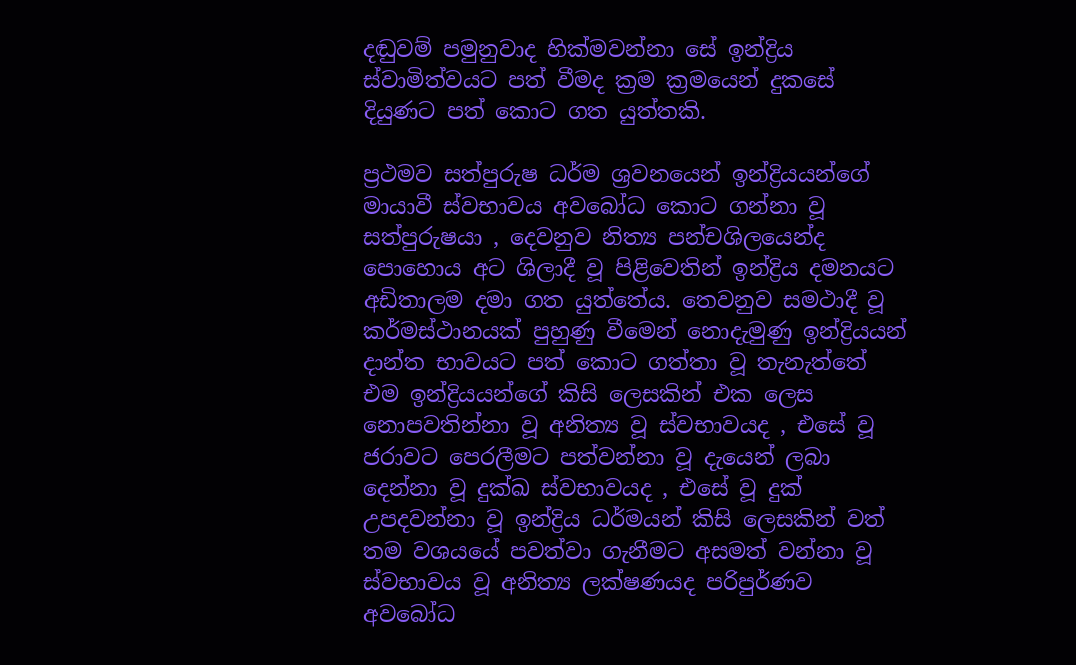දඬුවම් පමුනුවාද හික්මවන්නා සේ ඉන්ද්‍රිය ස්වාමිත්වයට පත් වීමද ක්‍රම ක්‍රමයෙන් දුකසේ දියුණට පත් කොට ගත යුත්තකි.

ප්‍රථමව සත්පුරුෂ ධර්ම ශ්‍රවනයෙන් ඉන්ද්‍රියයන්ගේ මායාවී ස්වභාවය අවබෝධ කොට ගන්නා වූ සත්පුරුෂයා , දෙවනුව නිත්‍ය පන්චශිලයෙන්ද පොහොය අට ශිලාදී වූ පිළිවෙතින් ඉන්ද්‍රිය දමනයට අඩිතාලම දමා ගත යුත්තේය. තෙවනුව සමථාදී වූ කර්මස්ථානයක් පුහුණු වීමෙන් නොදැමුණු ඉන්ද්‍රියයන් දාන්ත භාවයට පත් කොට ගත්තා වූ තැනැත්තේ එම ඉන්ද්‍රියයන්ගේ කිසි ලෙසකින් එක ලෙස නොපවතින්නා වූ අනිත්‍ය වූ ස්වභාවයද , එසේ වූ ජරාවට පෙරලීමට පත්වන්නා වූ දැයෙන් ලබා දෙන්නා වූ දුක්ඛ ස්වභාවයද , එසේ වූ දුක් උපදවන්නා වූ ඉන්ද්‍රිය ධර්මයන් කිසි ලෙසකින් වත් තම වශයයේ පවත්වා ගැනීමට අසමත් වන්නා වූ ස්වභාවය වූ අනිත්‍ය ලක්ෂණයද පරිපුර්ණව අවබෝධ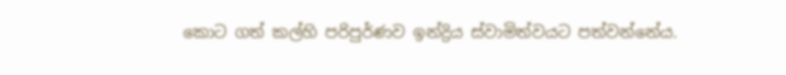කොට ගත් කල්හි පරිපුර්ණව ඉන්ද්‍රිය ස්වාමිත්වයට පත්වන්නේය.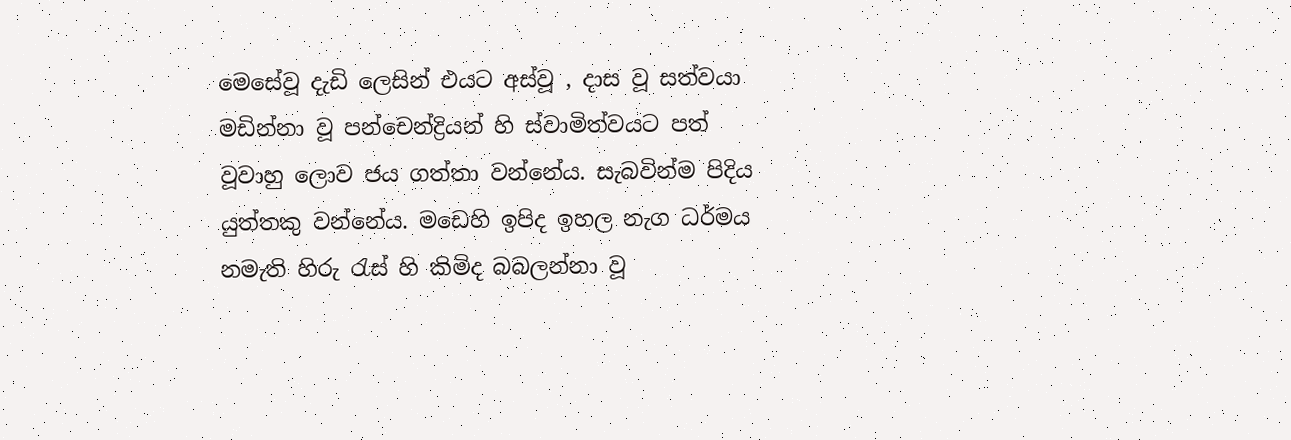මෙසේවූ දැඩි ලෙසින් එයට අස්වූ , දාස වූ සත්වයා මඩින්නා වූ පන්චෙන්ද්‍රියන් හි ස්වාමිත්වයට පත් වූවාහු ලොව ජය ගත්තා වන්නේය. සැබවින්ම පිදිය යුත්තකු වන්නේය. මඩෙහි ඉපිද ඉහල නැග ධර්මය නමැති හිරු රැස් හි කිමිද බබලන්නා වූ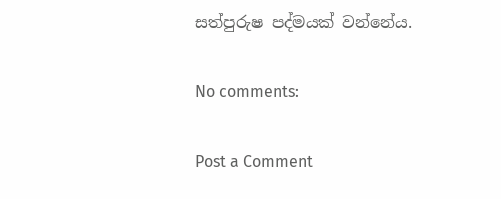සත්පුරුෂ පද්මයක් වන්නේය.

No comments:

Post a Comment